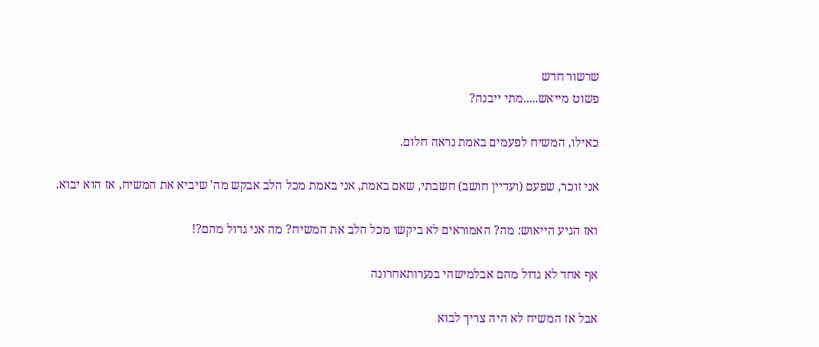שרשור חדש
פשוט מייאש.....מתי ייבנה?

כאילו, המשיח לפעמים באמת נראה חלום.

אני זוכר, שפעם (ועדיין חושב) חשבתי, שאם באמת, אני באמת מכל הלב אבקש מה' שיביא את המשיח, אז הוא יבוא.

ואז הגיע הייאוש: מה? האמוראים לא ביקשו מכל הלב את המשיח? מה אני גדול מהם?!

אף אחד לא גדול מהם אבלמישהי בנערותאחרונה

אבל אז המשיח לא היה צריך לבוא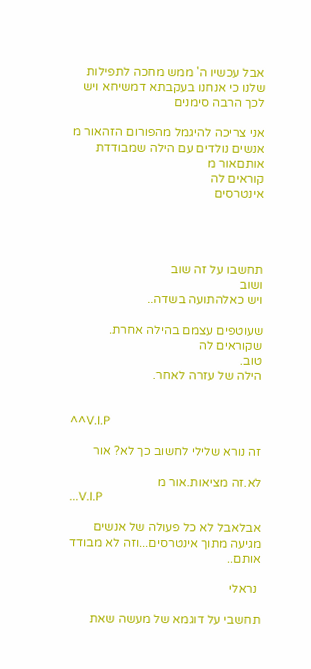אבל עכשיו ה' ממש מחכה לתפילות שלנו כי אנחנו בעקבתא דמשיחא ויש לכך הרבה סימנים

אני צריכה להיגמל מהפורום הזהאור מ
אנשים נולדים עם הילה שמבודדת אותםאור מ
קוראים לה
אינטרסים




תחשבו על זה שוב
ושוב
ויש כאלהתועה בשדה..

שעוטפים עצמם בהילה אחרת.
שקוראים לה
טוב.
הילה של עזרה לאחר.


^^V.I.P

זה נורא שלילי לחשוב כך לא? אור

לא.זה מציאות.אור מ
...V.I.P

אבלאבל לא כל פעולה של אנשים מגיעה מתוך אינטרסים...וזה לא מבודד אותם..

 נראלי

תחשבי על דוגמא של מעשה שאת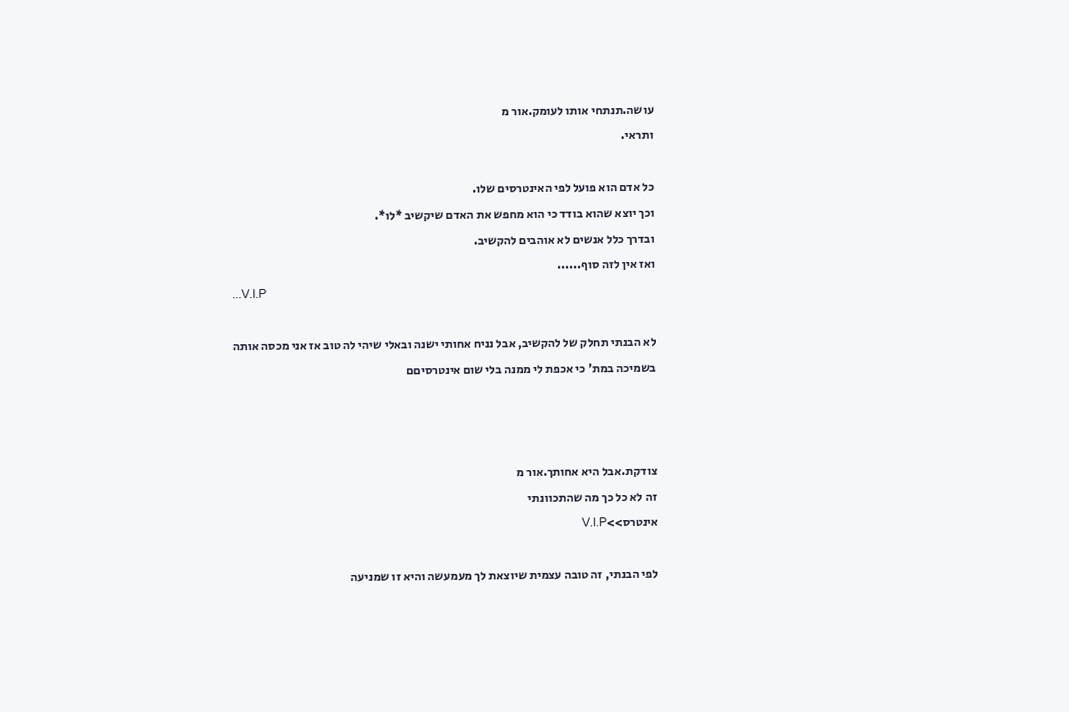עושה.תנתחי אותו לעומק.אור מ
ותראי.

כל אדם הוא פועל לפי האינטרסים שלו.
וכך יוצא שהוא בודד כי הוא מחפש את האדם שיקשיב *לו*.
ובדרך כלל אנשים לא אוהבים להקשיב.
ואז אין לזה סוף......
...V.I.P

לא הבנתי תחלק של להקשיב, אבל נניח אחותי ישנה ובאלי שיהי לה טוב אז אני מכסה אותה בשמיכה במת' כי אכפת לי ממנה בלי שום אינטרסיםם



צודקת.אבל היא אחותך.אור מ
זה לא כל כך מה שהתכוונתי
אינטרס>>V.I.P

לפי הבנתי, זה טובה עצמית שיוצאת לך מעמעשה והיא זו שמניעה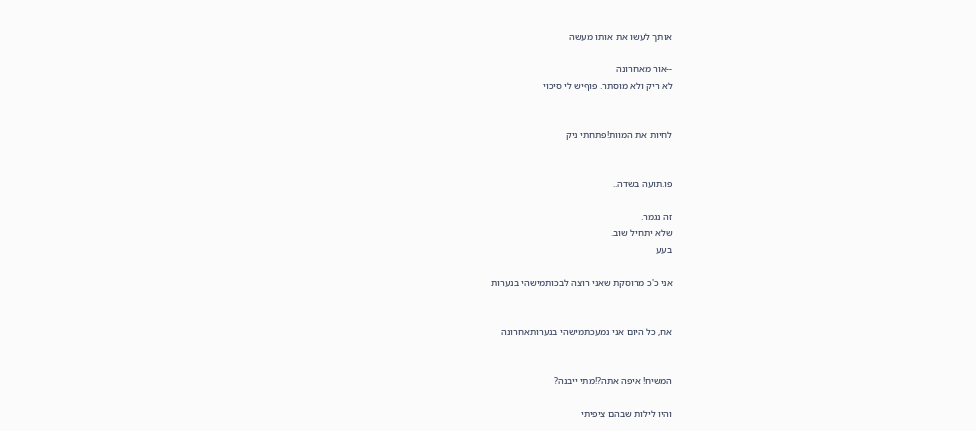אותך לעשו את אותו מעשה

--אור מאחרונה
לא ריק ולא מוסתר. פוףיש לי סיכוי


לחיות את המוות!פתחתי ניק


פו.תועה בשדה..

זה נגמר.
שלא יתחיל שוב.
בעע

אני כ'כ מרוסקת שאני רוצה לבכותמישהי בנערות


אח, כל היום אני נמעכתמישהי בנערותאחרונה


המשיח! איפה אתה?!מתי ייבנה?

והיו לילות שבהם ציפיתי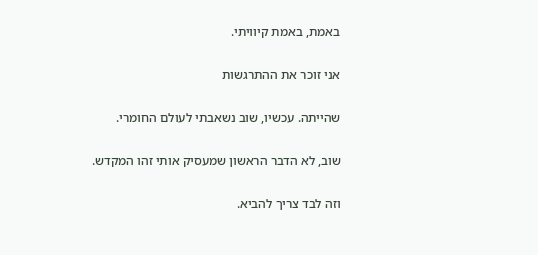באמת, באמת קיוויתי.

אני זוכר את ההתרגשות

שהייתה. עכשיו, שוב נשאבתי לעולם החומרי.

שוב, לא הדבר הראשון שמעסיק אותי זהו המקדש.

וזה לבד צריך להביא.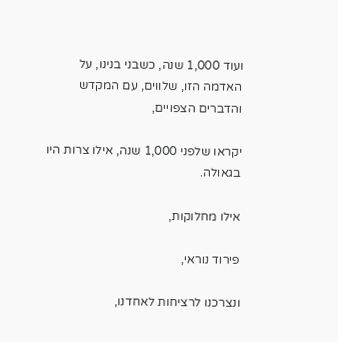ועוד 1,000 שנה, כשבני בנינו, על האדמה הזו, שלווים, עם המקדש והדברים הצפויים,

יקראו שלפני 1,000 שנה, אילו צרות היו בגאולה.

אילו מחלוקות,

פירוד נוראי,

ונצרכנו לרציחות לאחדנו,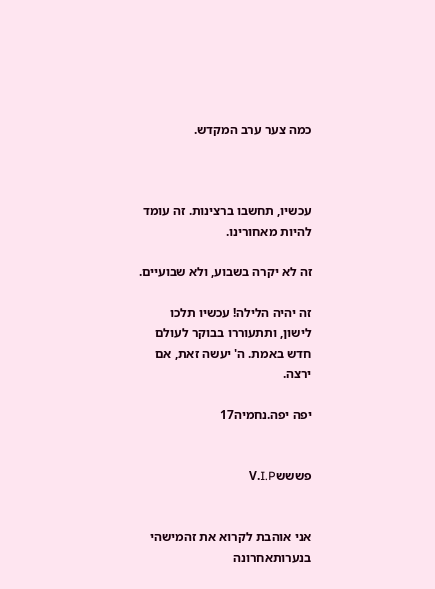כמה צער ערב המקדש.



עכשיו, תחשבו ברצינות. זה עומד להיות מאחורינו.

זה לא יקרה בשבוע, ולא שבועיים.

זה יהיה הלילה! עכשיו תלכו לישון, ותתעוררו בבוקר לעולם חדש באמת. ה' יעשה זאת, אם ירצה.

יפה יפה.נחמיה17


פשששV.I.P


אני אוהבת לקרוא את זהמישהי בנערותאחרונה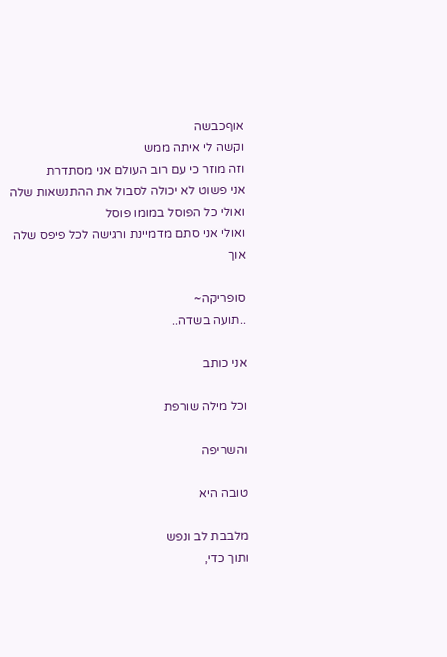אוףכבשה
וקשה לי איתה ממש
וזה מוזר כי עם רוב העולם אני מסתדרת
אני פשוט לא יכולה לסבול את ההתנשאות שלה
ואולי כל הפוסל במומו פוסל
ואולי אני סתם מדמיינת ורגישה לכל פיפס שלה
אוך

סופריקה~
..תועה בשדה..

אני כותב

וכל מילה שורפת

והשריפה

טובה היא

מלבבת לב ונפש
ותוך כדי,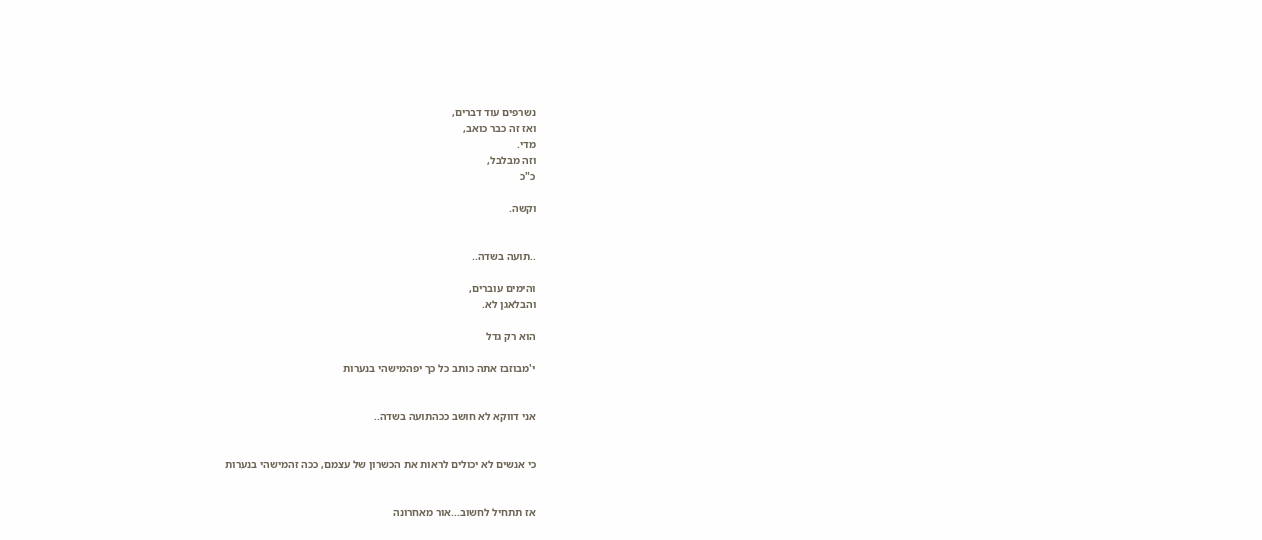נשרפים עוד דברים,
ואז זה כבר כואב,
מדי.
וזה מבלבל,
כ"כ

וקשה.


..תועה בשדה..

והימים עוברים,
והבלאגן לא.

הוא רק גדל

י'מבוזבז אתה כותב כל כך יפהמישהי בנערות


אני דווקא לא חושב ככהתועה בשדה..


כי אנשים לא יכולים לראות את הכשרון של עצמם, ככה זהמישהי בנערות


אז תתחיל לחשוב...אור מאחרונה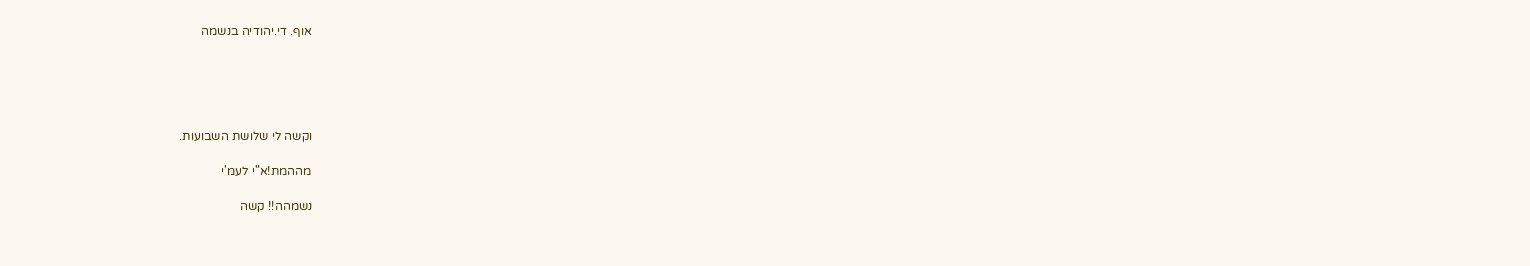אוף. די.יהודיה בנשמה





וקשה לי שלושת השבועות.

מההמת!א"י לעמ'י

נשמהה!! קשה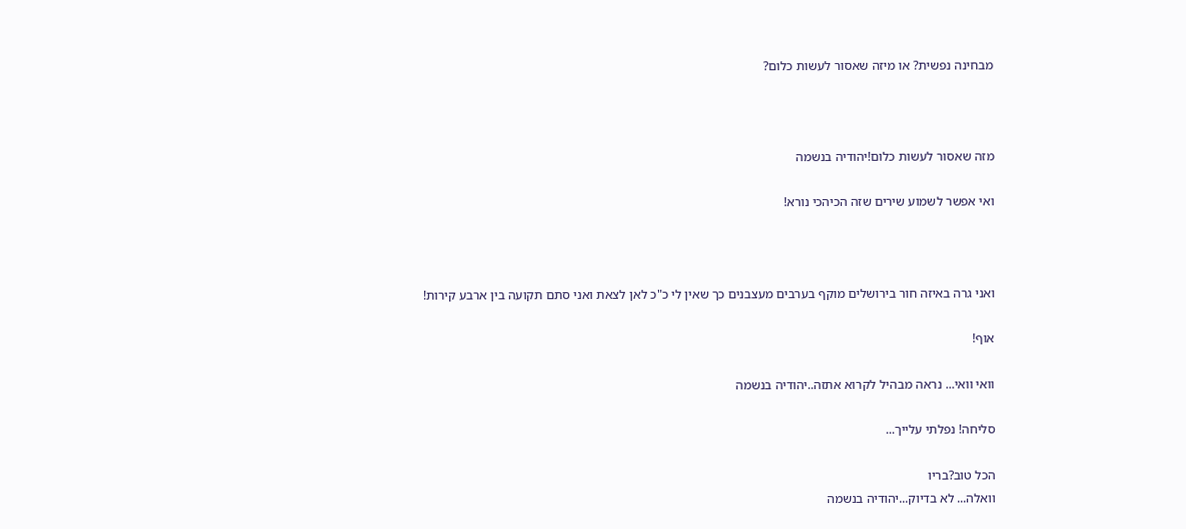מבחינה נפשית? או מיזה שאסור לעשות כלום?



מזה שאסור לעשות כלום!יהודיה בנשמה

ואי אפשר לשמוע שירים שזה הכיהכי נורא!



ואני גרה באיזה חור בירושלים מוקף בערבים מעצבנים כך שאין לי כ"כ לאן לצאת ואני סתם תקועה בין ארבע קירות!

אוף!

וואי וואי... נראה מבהיל לקרוא אתזה..יהודיה בנשמה

סליחה! נפלתי עלייך...

הכל טוב?בריו
וואלה... לא בדיוק...יהודיה בנשמה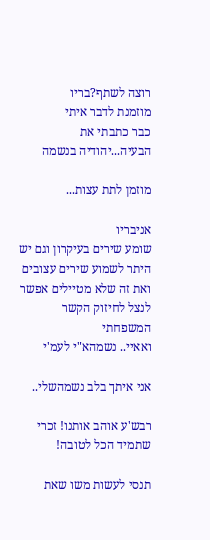רוצה לשתף?בריו
מוזמנת לדבר איתי
כבר כתבתי את הבעיה...יהודיה בנשמה

מוזמן לתת עצות...

אניבריו
שומע שירים בעיקרון וגם יש היתר לשמוע שירים עצובים ואת זה שלא מטיילים אפשר לנצל לחיזוק הקשר המשפחתי
ואאיי.. נשמהא"י לעמ'י

אני איתך בלב נשמהשלי..

רבש'ע אוהב אותנו! זכרי שתמיד הכל לטובה!

תנסי לעשות משו שאת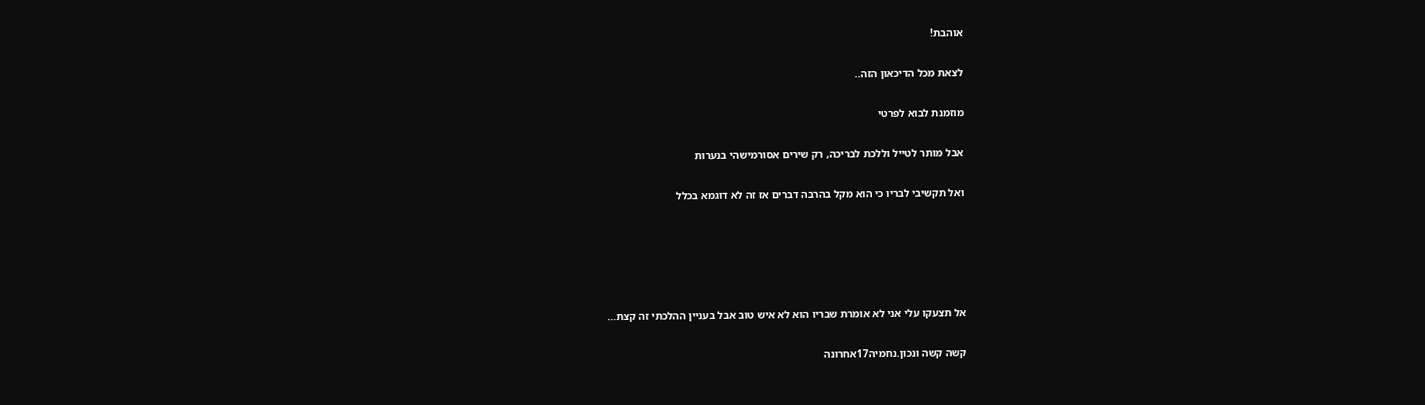אוהבת!

לצאת מכל הדיכאון הזה..

מוזמנת לבוא לפרטי

אבל מותר לטייל וללכת לבריכה, רק שירים אסורמישהי בנערות

ואל תקשיבי לבריו כי הוא מקל בהרבה דברים אז זה לא דוגמא בכלל





אל תצעקו עלי אני לא אומרת שבריו הוא לא איש טוב אבל בעניין ההלכתי זה קצת...

קשה קשה ונכון.נחמיה17אחרונה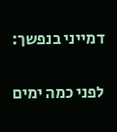דמייני בנפשך:

לפני כמה ימים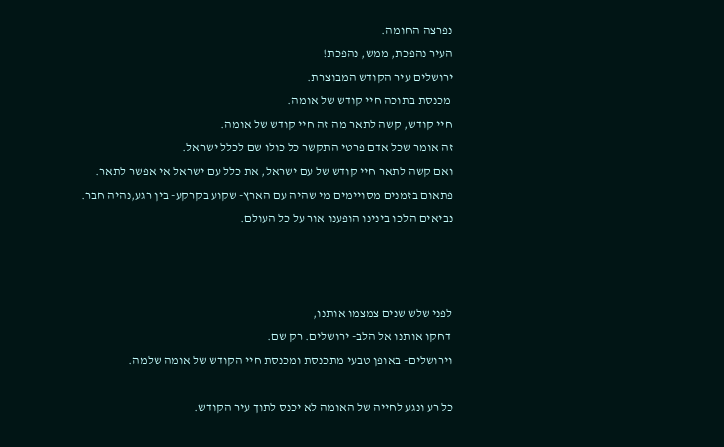נפרצה החומה.
העיר נהפכת, ממש, נהפכת!
ירושלים עיר הקודש המבוצרת.
 מכנסת בתוכה חיי קודש של אומה.
חיי קודש, קשה לתאר מה זה חיי קודש של אומה.
זה אומר שכל אדם פרטי התקשר כל כולו שם לכלל ישראל.
ואם קשה לתאר חיי קודש של עם ישראל, את כלל עם ישראל אי אפשר לתאר.
פתאום בזמנים מסויימים מי שהיה עם הארץ- שקוע בקרקע- בין רגע,נהיה חבר.
נביאים הלכו בינינו הופענו אור על כל העולם.



לפני שלש שנים צמצמו אותנו,
 דחקו אותנו אל הלב- ירושלים. רק שם.
וירושלים- באופן טבעי מתכנסת ומכנסת חיי הקודש של אומה שלמה.

כל רע ונגע לחייה של האומה לא יכנס לתוך עיר הקודש.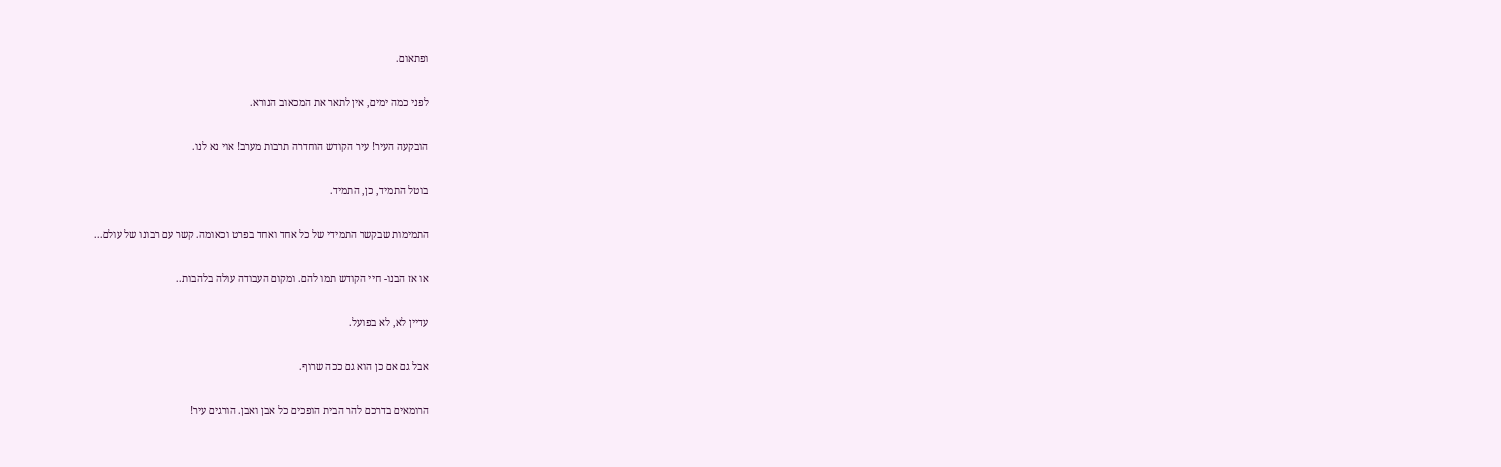ופתאום.

לפני כמה ימים, אין לתאר את המכאוב הנורא.

הובקעה העיר! עיר הקודש הוחדרה תרבות מערב! אוי נא לנו.

בוטל התמיד, כן, התמיד.

התמימות שבקשר התמידי של כל אחד ואחד בפרט וכאומה. קשר עם רבונו של עולם...

או אז הבנו- חיי הקודש תמו להם. ומקום העבודה עולה בלהבות..

עדיין לא, לא בפועל.

אבל גם אם כן הוא גם ככה שרוף.

הרומאים בדרכם להר הבית הופכים כל אבן ואבן. הורגים עיר!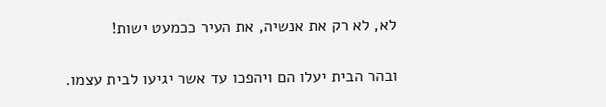לא, לא רק את אנשיה, את העיר ככמעט ישות!

ובהר הבית יעלו הם ויהפכו עד אשר יגיעו לבית עצמו.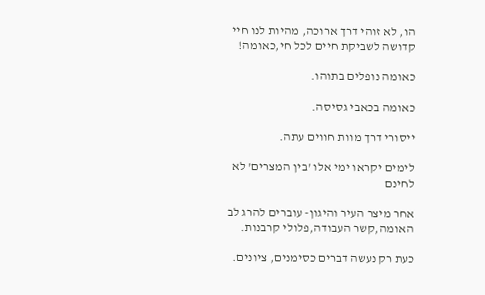הו, לא זוהי דרך ארוכה, מהיות לנו חיי קדושה לשביקת חיים לכל חי,כאומה!

כאומה נופלים בתוהו.

כאומה בכאבי גסיסה.

ייסורי דרך מוות חווים עתה.

לימים יקראו ימי אלו 'בין המצרים' לא לחינם

אחר מיצר העיר והיגון- עוברים להרג לב האומה,קשר העבודה,פלולי קרבנות.

כעת רק נעשה דברים כסימנים, ציונים.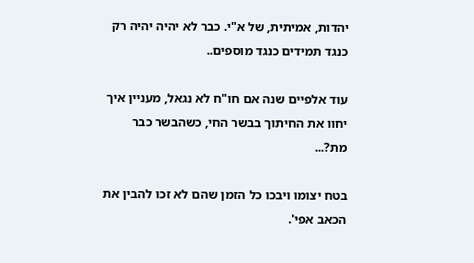יהדות, אמיתית, של א"י. כבר לא יהיה יהיה רק כנגד תמידים כנגד מוספים..

עוד אלפיים שנה אם חו"ח לא נגאל, מעניין איך יחוו את החיתוך בבשר החי, כשהבשר כבר מת?...

בטח יצומו ויבכו כל הזמן שהם לא זכו להבין את הכאב אפי'.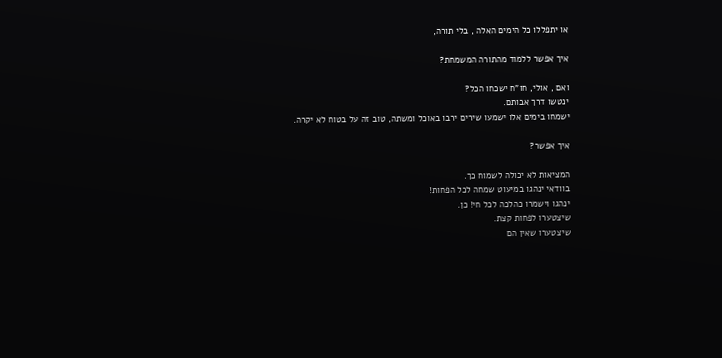או יתפללו כל הימים האלה , בלי תורה,

איך אפשר ללמוד מהתורה המשמחת?

ואם , אולי, חו"ח ישכחו הכל?
ינטשו דרך אבותם.
ישמחו בימים אלו ישמעו שירים ירבו באוכל ומשתה, טוב זה על בטוח לא יקרה.

איך אפשר?

המציאות לא יכולה לשמוח כך.
בוודאי ינהגו במיעוט שמחה לכל הפחות!
ינהגו וישמרו כהלכה לכל חי! כן.
שיצטערו לפחות קצת.
שיצטערו שאין הם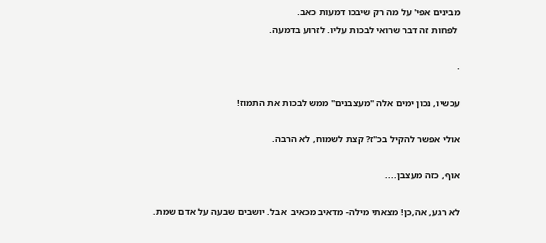מבינים אפי' על מה רק שיבכו דמעות כאב.
 לפחות זה דבר שרואי לבכות עליו. לזרוע בדמעה.

.

עכשיו, נכון ימים אלה "מעצבנים" ממש לבכות את התמוז!

אולי אפשר להקיל בכ"ז? קצת לשמוח, לא הרבה.

אוף, כזה מעצבן....

לא רגע, אה,כן! מצאתי מילה- מדאיב מכאיב  אבל. יושבים שבעה על אדם שמת.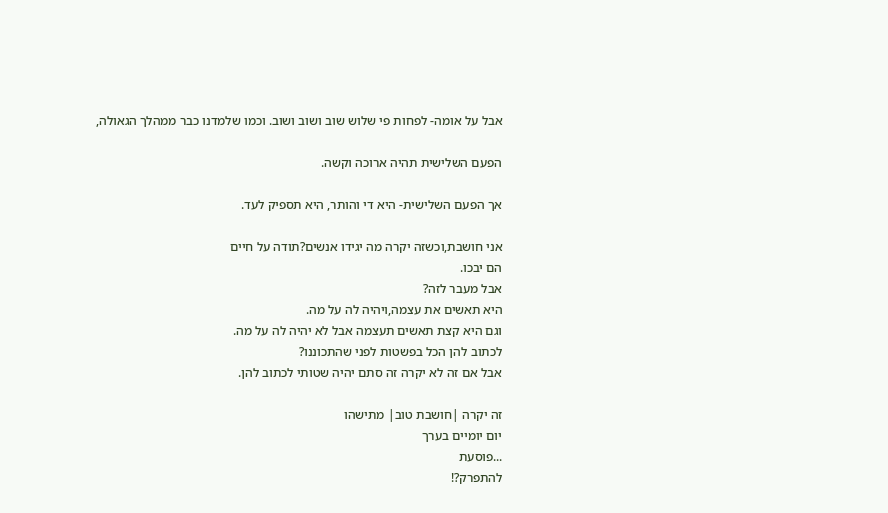אבל על אומה- לפחות פי שלוש שוב ושוב ושוב. וכמו שלמדנו כבר ממהלך הגאולה,

הפעם השלישית תהיה ארוכה וקשה.

אך הפעם השלישית- היא די והותר, היא תספיק לעד.

אני חושבת,וכשזה יקרה מה יגידו אנשים?תודה על חיים
הם יבכו.
אבל מעבר לזה?
היא תאשים את עצמה,ויהיה לה על מה.
וגם היא קצת תאשים תעצמה אבל לא יהיה לה על מה.
לכתוב להן הכל בפשטות לפני שהתכוננו?
אבל אם זה לא יקרה זה סתם יהיה שטותי לכתוב להן.

זה יקרה |חושבת טוב| מתישהו
יום יומיים בערך
...פוסעת
להתפרק?!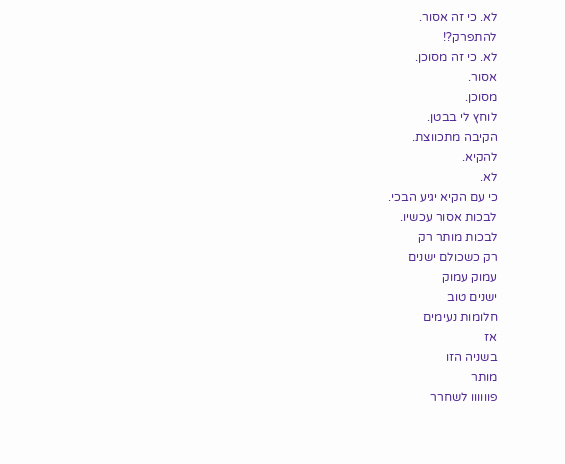לא. כי זה אסור.
להתפרק?!
לא. כי זה מסוכן.
אסור.
מסוכן.
לוחץ לי בבטן.
הקיבה מתכווצת.
להקיא.
לא.
כי עם הקיא יגיע הבכי.
לבכות אסור עכשיו.
לבכות מותר רק
רק כשכולם ישנים
עמוק עמוק
ישנים טוב
חלומות נעימים
אז
בשניה הזו
מותר
פוווווו לשחרר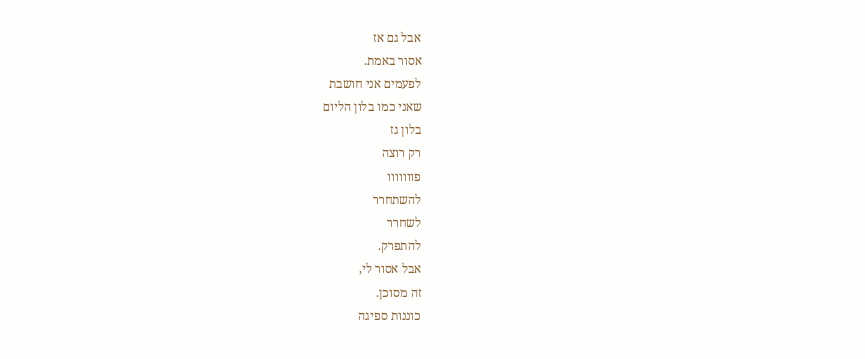אבל גם אז
אסור באמת.
לפעמים אני חושבת
שאני כמו בלון הליום
בלון גז
רק רוצה
פווווווו
להשתחרר
לשחרר
להתפרק.
אבל אסור לי,
זה מסוכן.
כוננות ספיגה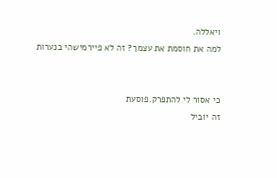ויאללה.
למה את חוסמת את עצמך? זה לא פיירמישהי בנערות


כי אסור לי להתפרק.פוסעת
זה יוביל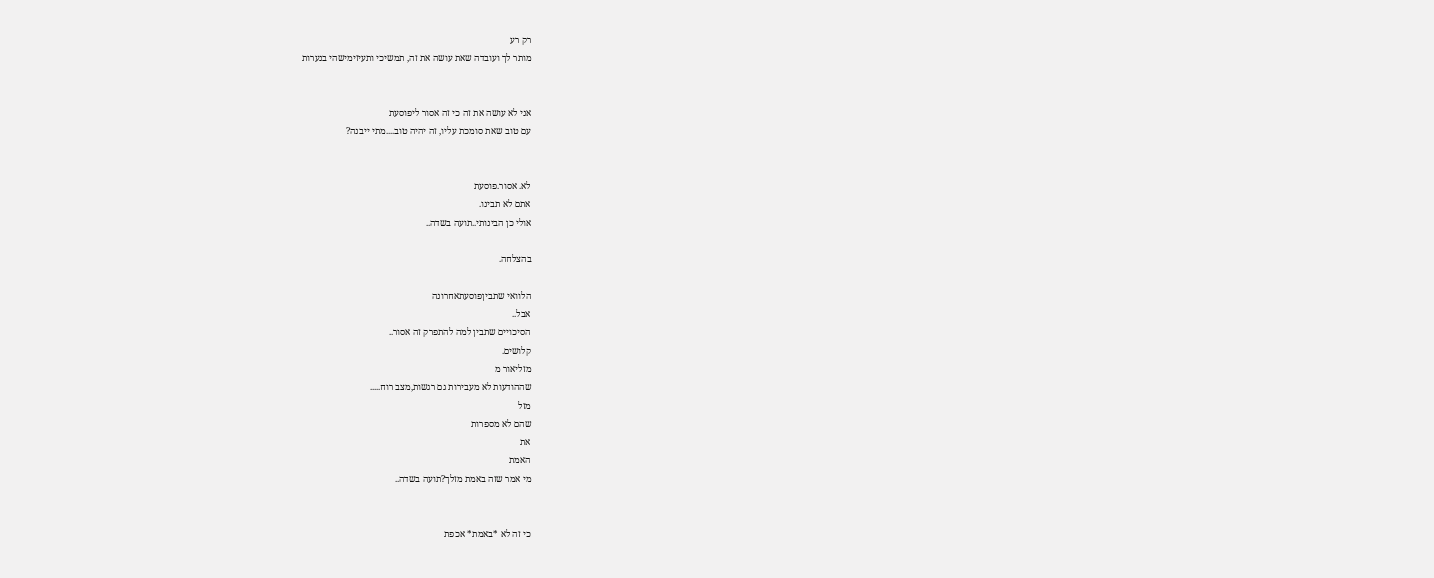רק רע
מותר לך ועובדה שאת עושה את זה, תמשיכי ותעיזימישהי בנערות


אני לא עושה את זה כי זה אסור ליפוסעת
עם טוב שאת סומכת עליו, זה יהיה טוב....מתי ייבנה?


לא. אסור.פוסעת
אתם לא תבינו.
אולי כן הבינותי..תועה בשדה..

בהצלחה.

הלוואי שתביןפוסעתאחרונה
אבל..
הסיכויים שתבין למה להתפרק זה אסור..
קלושים.
מזליאור מ
שההודעות לא מעבירות גם רגשות,מצב רוח.....
מזל
שהם לא מספרות
את
האמת
מי אמר שזה באמת מזלך?תועה בשדה..


כי זה לא *באמת* אכפת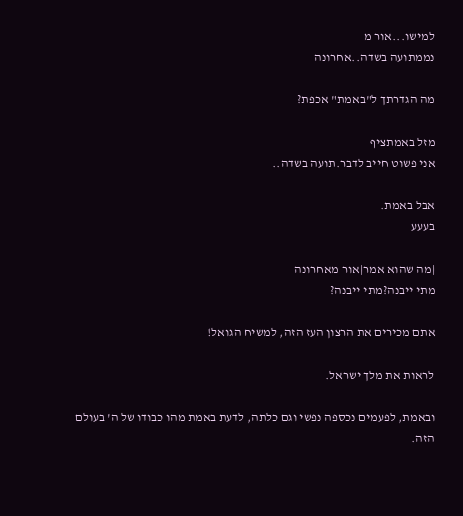למישו...אור מ
נממתועה בשדה..אחרונה

מה הגדרתך ל"באמת" אכפת?

מזל באמתציף
אני פשוט חייב לדבר.תועה בשדה..

אבל באמת.
בעעע

|מה שהוא אמר|אור מאחרונה
מתי ייבנה?מתי ייבנה?

אתם מכירים את הרצון העז הזה, למשיח הגואל!

לראות את מלך ישראל.

ובאמת, לפעמים נכספה נפשי וגם כלתה, לדעת באמת מהו כבודו של ה' בעולם הזה.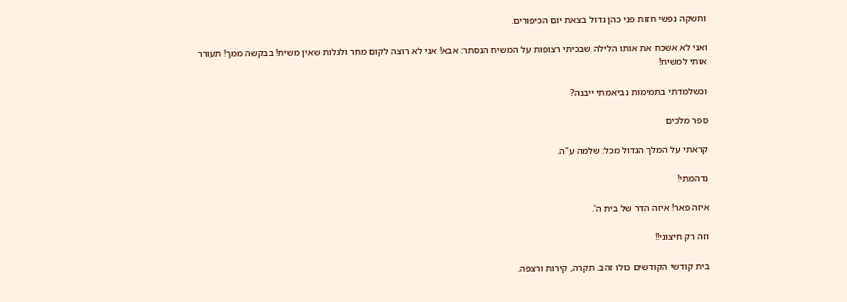וחשקה נפשי חזות פני כהן גדול בצאת יום הכיפורים.

ואני לא אשכח את אותו הלילה שבכיתי רצופות על המשיח הנסתר: אבא! אני לא רוצה לקום מחר ולגלות שאין משיח! בבקשה ממך! תעורר אותי למשיח!

וכשלמדתי בתמימות נביאמתי ייבנה?

ספר מלכים

קראתי על המלך הגדול מכל: שלמה ע"ה.

נדהמתי!

איזה פאר! איזה הדר של בית ה'.

וזה רק חיצוני!!

בית קודשי הקודשים כולו זהב. תקרה, קירות ורצפה.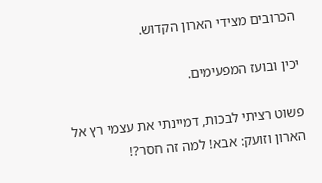הכרובים מצידי הארון הקדוש.

יכין ובועז המפעימים.

פשוט רציתי לבכות, דמיינתי את עצמי רץ אל הארון וזועק: אבא! למה זה חסר?!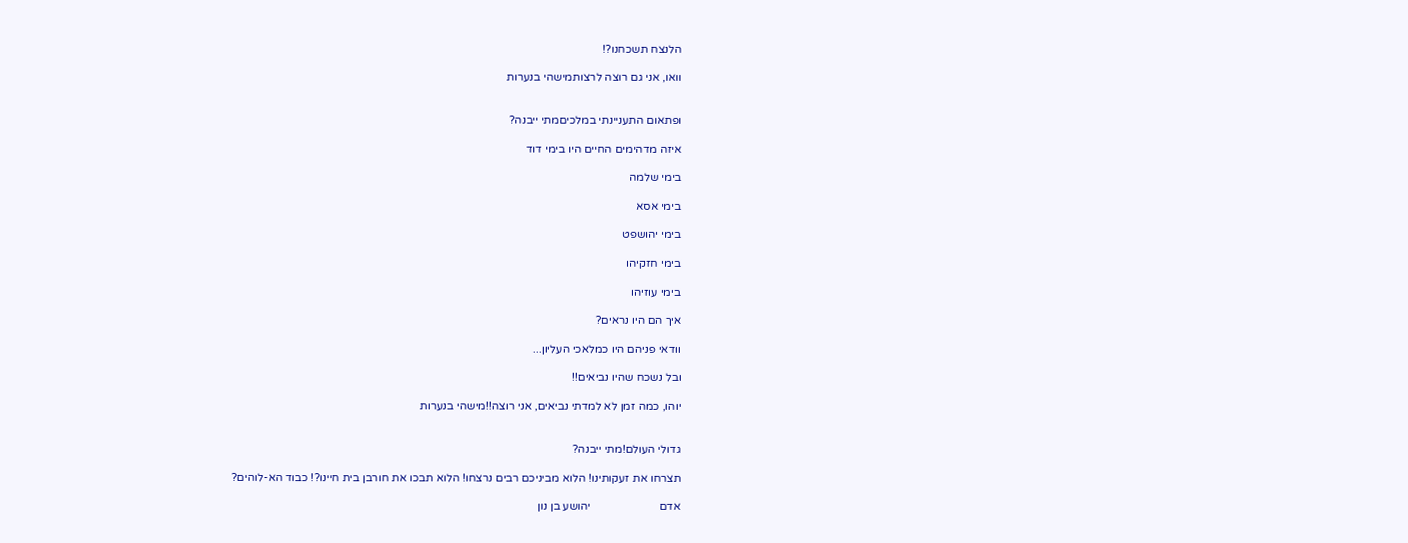הלנצח תשכחנו?!

וואו, אני גם רוצה לרצותמישהי בנערות


ופתאום התעניינתי במלכיםמתי ייבנה?

איזה מדהימים החיים היו בימי דוד

בימי שלמה

בימי אסא

בימי יהושפט

בימי חזקיהו

בימי עוזיהו

איך הם היו נראים?

וודאי פניהם היו כמלאכי העליון...

ובל נשכח שהיו נביאים!!

יוהו, כמה זמן לא למדתי נביאים, אני רוצה!!מישהי בנערות


גדולי העולם!מתי ייבנה?

תצרחו את זעקותינו! הלוא מביניכם רבים נרצחו! הלוא תבכו את חורבן בית חיינו?! כבוד הא-לוהים?

אדם                        יהושע בן נון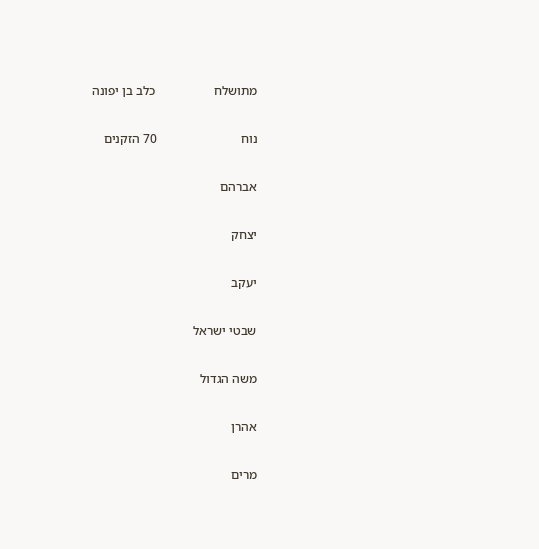מתושלח                  כלב בן יפונה

נוח                          70 הזקנים

אברהם

יצחק

יעקב

שבטי ישראל

משה הגדול

אהרן

מרים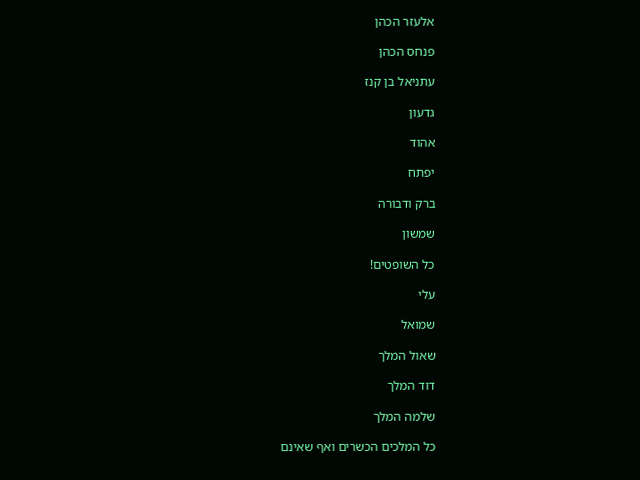אלעזר הכהן

פנחס הכהן

עתניאל בן קנז

גדעון

אהוד

יפתח

ברק ודבורה

שמשון

כל השופטים!

עלי

שמואל

שאול המלך

דוד המלך

שלמה המלך

כל המלכים הכשרים ואף שאינם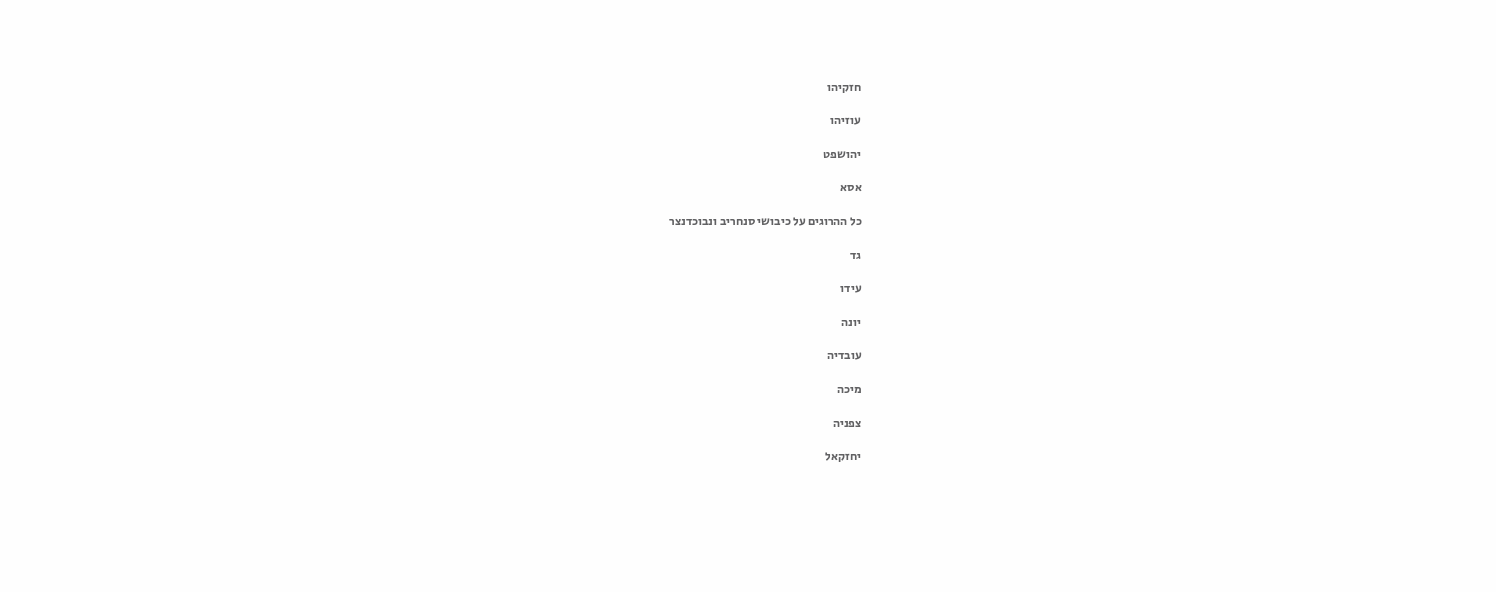חזקיהו

עוזיהו

יהושפט

אסא

כל ההרוגים על כיבושי סנחריב ונבוכדנצר

גד

עידו

יונה

עובדיה

מיכה

צפניה

יחזקאל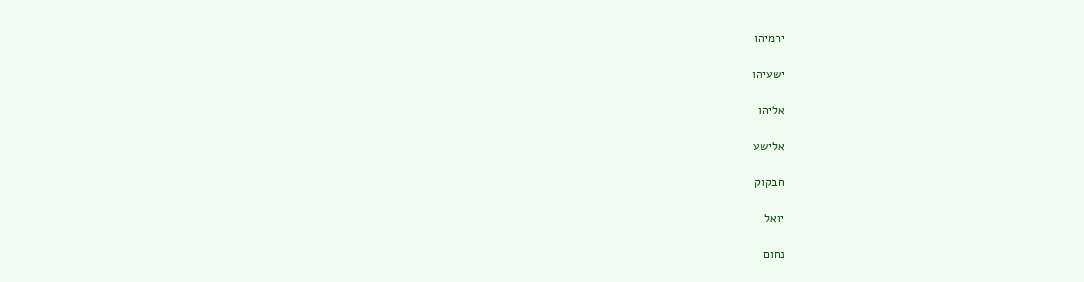ירמיהו

ישעיהו

אליהו

אלישע

חבקוק

יואל

נחום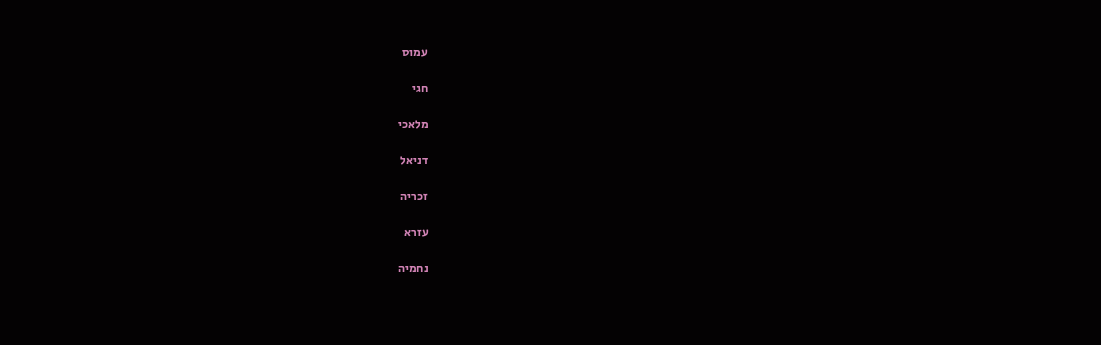עמוס

חגי

מלאכי

דניאל

זכריה

עזרא

נחמיה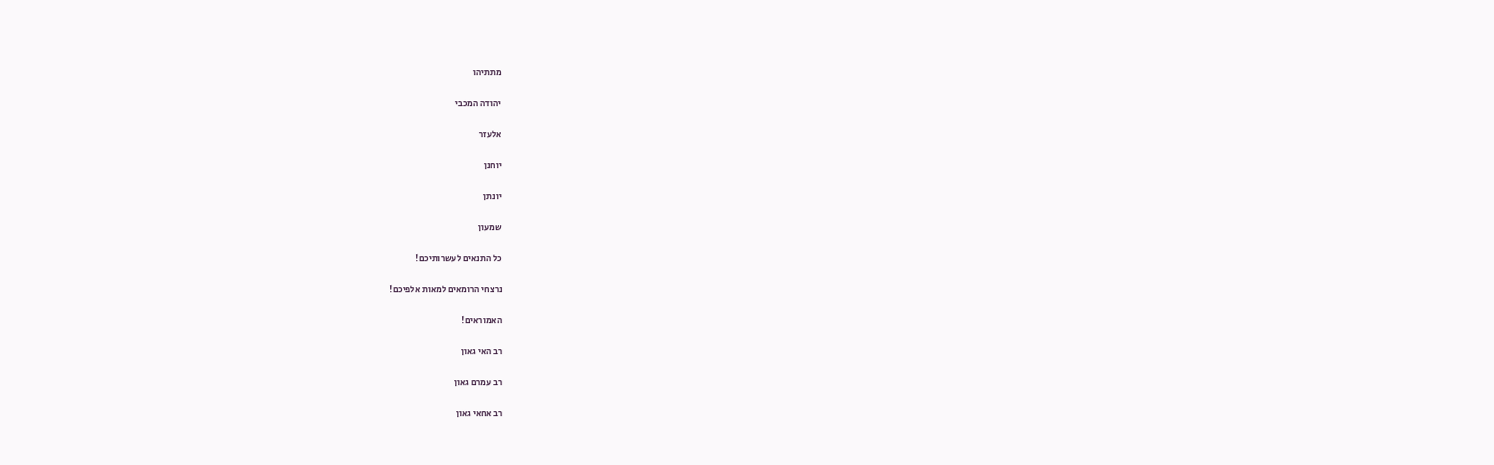מתתיהו

יהודה המכבי

אלעזר

יוחנן

יונתן

שמעון

כל התנאים לעשרותיכם!

נרצחי הרומאים למאות אלפיכם!

האמוראים!

רב האי גאון

רב עמרם גאון

רב אחאי גאון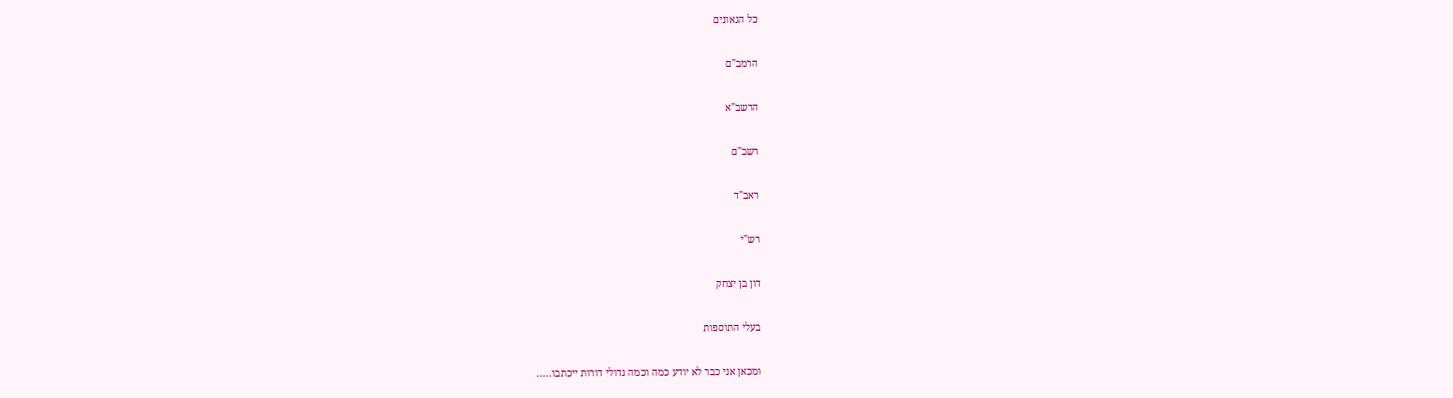כל הגאונים

הרמב"ם

הרשב"א

רשב"ם

ראב"ד

רש"י

דון בן יצחק

בעלי התוספות

ומכאן אני כבר לא יודע כמה וכמה גדולי דורות ייכתבו.....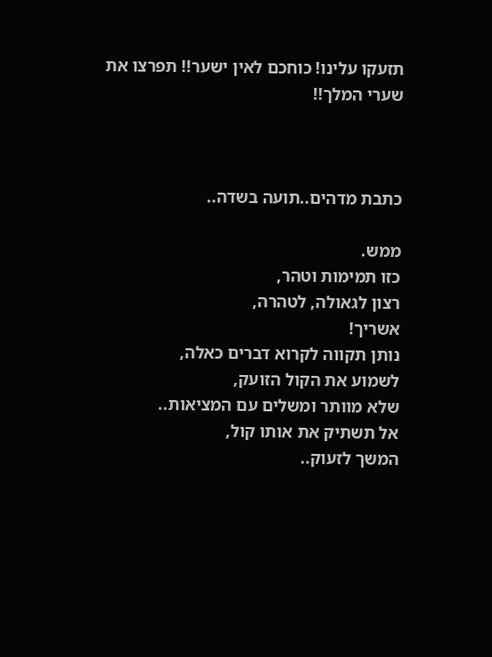תזעקו עלינו! כוחכם לאין ישער!! תפרצו את שערי המלך!!



כתבת מדהים..תועה בשדה..

ממש.
כזו תמימות וטהר,
רצון לגאולה, לטהרה,
אשריך!
נותן תקווה לקרוא דברים כאלה,
לשמוע את הקול הזועק,
שלא מוותר ומשלים עם המציאות..
אל תשתיק את אותו קול,
המשך לזעוק..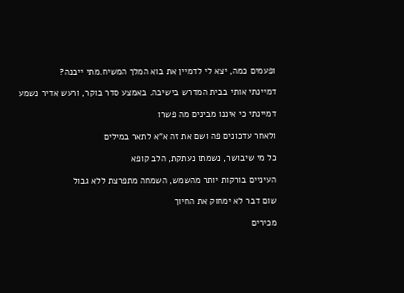ופעמים כמה, יצא לי לדמיין את בוא המלך המשיח.מתי ייבנה?

דמיינתי אותי בבית המדרש בישיבה. באמצע סדר בוקר, ורעש אדיר נשמע

דמיינתי כי איננו מבינים מה פשרו

ולאחר עדכונים פה ושם את זה א"א לתאר במילים

כל מי שיבושר, נשמתו נעתקת, הלב קופא

העיניים בורקות יותר מהשמש, השמחה מתפרצת ללא גבול

שום דבר לא ימחוק את החיוך

מכירים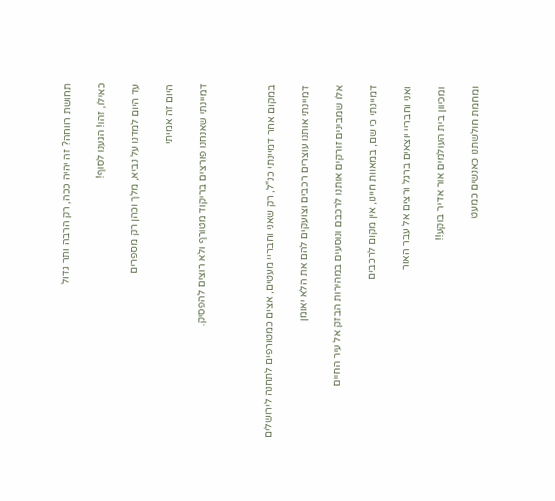תחושת רווחה? זה יהיה ככה, רק הרבה ותר גדול

כאילו, זהו! הגענו לסוף!

עד היום למדנו על נביא, מלך וכהן רק מספרים

היום זה אמיתי

דמיינתי שאנחנו פורצים בריקוד מטורף ולא רוצים להפסיק.



במקום אחר דמיינתי כנ"ל, רק שאני וחבריי מעטים, אצים כמטורפים לתחנה לירושלים

דמיינתי אותנו עוצרים רכבים וצועקים להם את הלא יאומן

אלו שמבינים זורקים אותנו לרכבם ונוסעים במהירות הבזק אל עיר החיים

דמיינתי כי שם, במאוות חיינו, אין מקום לרכבים

ואני וחבריי יוצאים ברגל ורצים אל עבר האור

ומכיוון בית העולמים אור אדיר בוקע!!

ומחמת חולשתנו כאנשים כמעט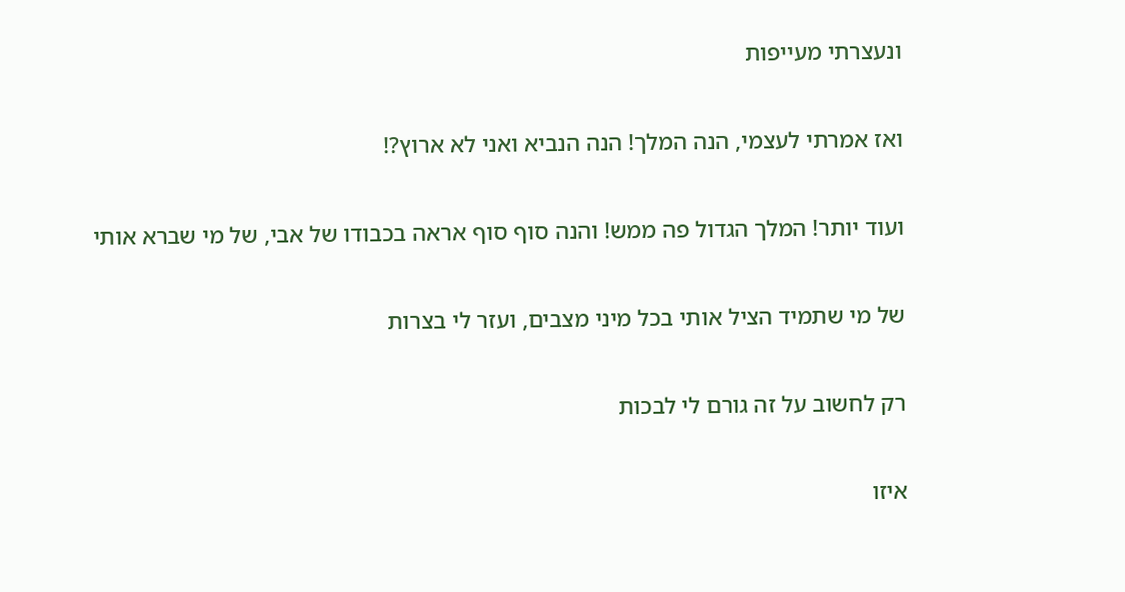ונעצרתי מעייפות

ואז אמרתי לעצמי, הנה המלך! הנה הנביא ואני לא ארוץ?!

ועוד יותר! המלך הגדול פה ממש! והנה סוף סוף אראה בכבודו של אבי, של מי שברא אותי

של מי שתמיד הציל אותי בכל מיני מצבים, ועזר לי בצרות

רק לחשוב על זה גורם לי לבכות

איזו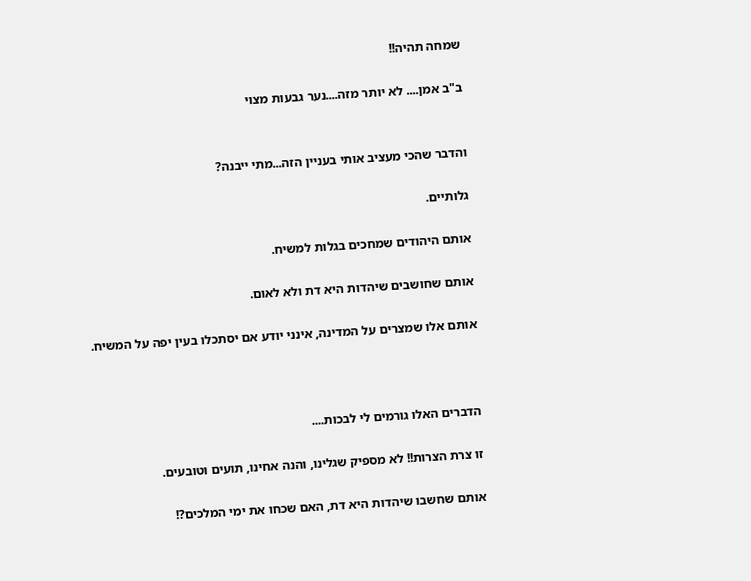שמחה תהיה!!

ב"ב אמן.... לא יותר מזה....נער גבעות מצוי


והדבר שהכי מעציב אותי בעניין הזה...מתי ייבנה?

גלותיים.

אותם היהודים שמחכים בגלות למשיח.

אותם שחושבים שיהדות היא דת ולא לאום.

אותם אלו שמצרים על המדינה, אינני יודע אם יסתכלו בעין יפה על המשיח.



הדברים האלו גורמים לי לבכות....

זו צרת הצרות!! לא מספיק שגלינו, והנה אחינו, תועים וטובעים.

אותם שחשבו שיהדות היא דת, האם שכחו את ימי המלכים?!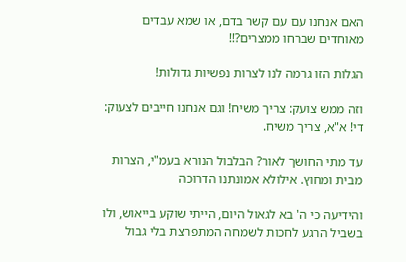האם אנחנו עם עם קשר בדם, או שמא עבדים מאוחדים שברחו ממצרים?!!

הגלות הזו גרמה לנו לצרות נפשיות גדולות!

וזה ממש צועק: צריך משיח! וגם אנחנו חייבים לצעוק: די! א"א, צריך משיח.

עד מתי החושך לאור? הבלבול הנורא בעמ"י, הצרות מבית ומחוץ. אילולא אמונתנו הדרוכה

והידיעה כי ה' בא לגאול היום, הייתי שוקע בייאוש, ולו בשביל הרגע לחכות לשמחה המתפרצת בלי גבול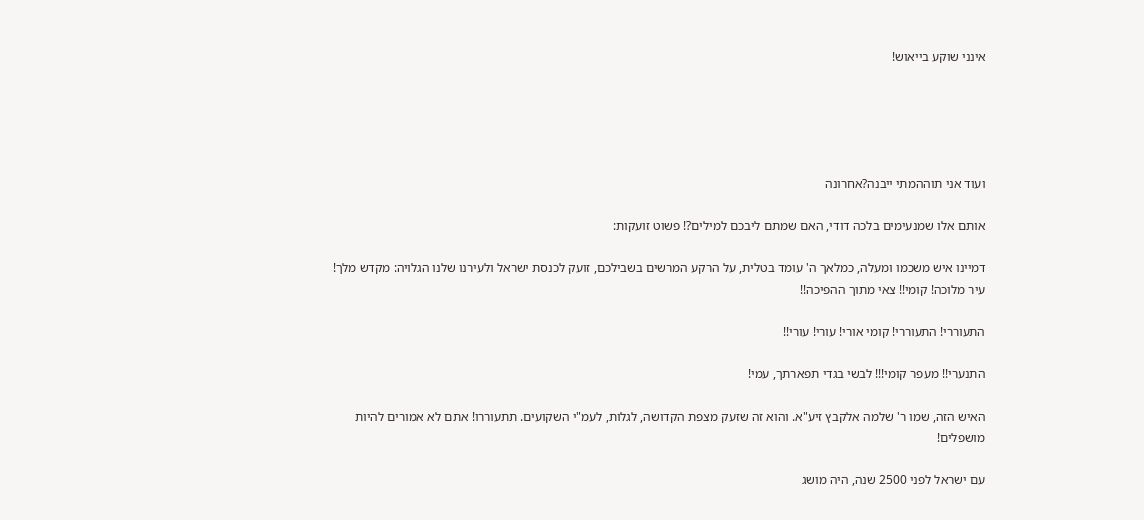אינני שוקע בייאוש!





ועוד אני תוההמתי ייבנה?אחרונה

אותם אלו שמנעימים בלכה דודי, האם שמתם ליבכם למילים?! פשוט זועקות:

דמיינו איש משכמו ומעלה, כמלאך ה' עומד בטלית, על הרקע המרשים בשבילכם, זועק לכנסת ישראל ולעירנו שלנו הגלויה: מקדש מלך! עיר מלוכה! קומי!! צאי מתוך ההפיכה!!

התעוררי! התעוררי! קומי אורי! עורי! עורי!!

התנערי!! מעפר קומי!!! לבשי בגדי תפארתך, עמי!

האיש הזה, שמו ר' שלמה אלקבץ זיע"א. והוא זה שזעק מצפת הקדושה, לגלות, לעמ"י השקועים. תתעוררו! אתם לא אמורים להיות מושפלים!

עם ישראל לפני 2500 שנה, היה מושג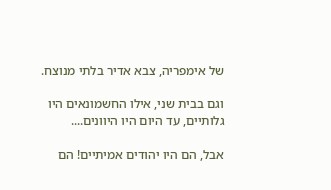של אימפריה, צבא אדיר בלתי מנוצח.

וגם בבית שני, אילו החשמונאים היו גלותיים, עד היום היו היוונים....

אבל, הם היו יהודים אמיתיים! הם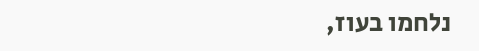נלחמו בעוז,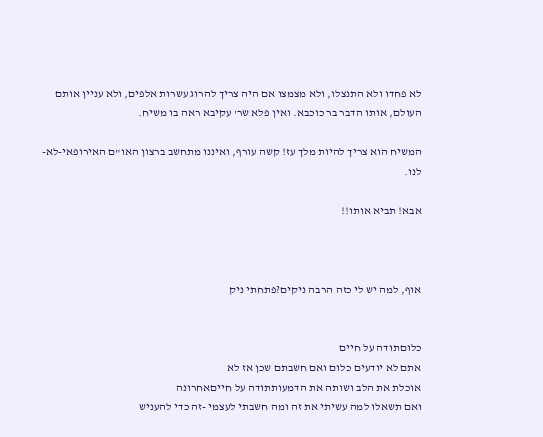לא פחדו ולא התנצלו, ולא מצמצו אם היה צריך להרוג עשרות אלפים, ולא עניין אותם העולם, אותו הדבר בר כוכבא. ואין פלא שר' עקיבא ראה בו משיח.

המשיח הוא צריך להיות מלך עז! קשה עורף, ואיננו מתחשב ברצון האו"ם האירופאי-לא-לנו.

אבא! תביא אותו!!



אוף, למה יש לי כזה הרבה ניקים?פתחתי ניק


כלוםתודה על חיים
אתם לא יודעים כלום ואם חשבתם שכן אז לא
אוכלת את הלב ושותה את הדמעותתודה על חייםאחרונה
ואם תשאלו למה עשיתי את זה ומה חשבתי לעצמי -זה כדי להעניש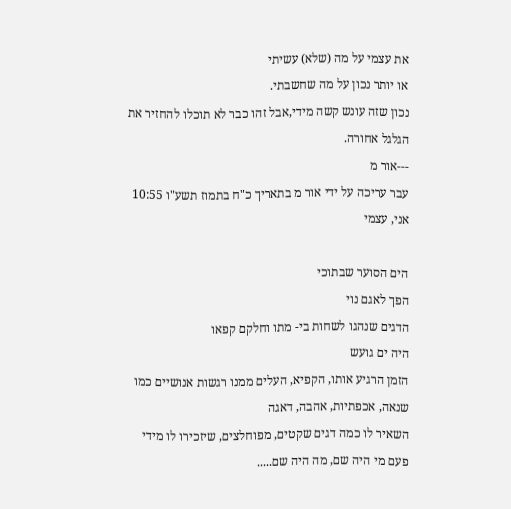את עצמי על מה (שלא) עשיתי
או יותר נכון על מה שחשבתי.
נכון שזה עונש קשה מידי,אבל זהו כבר לא תוכלו להחזיר את הגלגל אחורה.
---אור מ
עבר עריכה על ידי אור מ בתאריך כ"ח בתמוז תשע"ו 10:55
אני, עצמי

הים הסוער שבתוכי
הפך לאגם נוי
הדגים שנהגו לשחות בי- מתו וחלקם קפאו
היה ים גועש
הזמן הרגיע אותו, הקפיא, העלים ממנו רגשות אנושיים כמו שנאה, אכפתיות, אהבה, דאגה
השאיר לו כמה דגים שקטים, מפוחלצים, שיזכירו לו מידי פעם מי היה שם, מה היה שם.....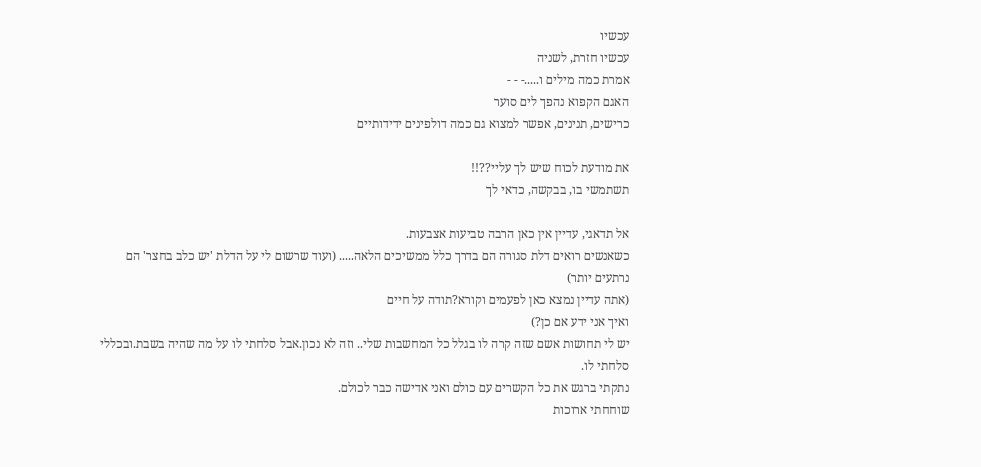עכשיו
עכשיו חזרת, לשניה
אמרת כמה מילים ו.....- - -
האגם הקפוא נהפך לים סוער
כרישים, תנינים, אפשר למצוא גם כמה דולפינים ידידותיים

את מודעת לכוח שיש לך עליי??!!
תשתמשי בו, בבקשה, כדאי לך

אל תדאגי, עדיין אין כאן הרבה טביעות אצבעות.
כשאנשים רואים דלת סגורה הם בדרך כלל ממשיכים הלאה..... (ועוד שרשום לי על הדלת 'יש כלב בחצר' הם נרתעים יותר)
(אתה עדיין נמצא כאן לפעמים וקורא?תודה על חיים
ואיך אני ידע אם כן?)
יש לי תחושות אשם שזה קרה לו בגלל כל המחשבות שלי.. וזה לא נכון.אבל סלחתי לו על מה שהיה בשבת.ובכללי סלחתי לו.
נתקתי ברגש את כל הקשרים עם כולם ואני אדישה כבר לכולם.
שוחחתי ארוכות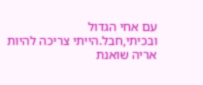עם אחי הגדול ובכיתי,חבל.הייתי צריכה להיות אריה שואנת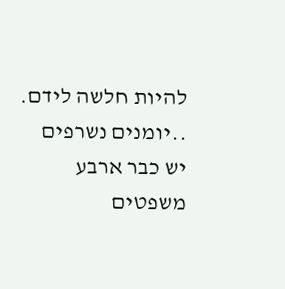להיות חלשה לידם.
..יומנים נשרפים
יש כבר ארבע משפטים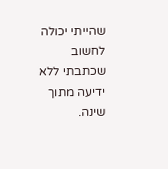שהייתי יכולה לחשוב שכתבתי ללא ידיעה מתוך שינה.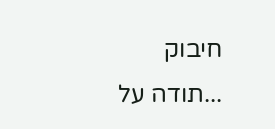חיבוק
...תודה על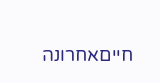חייםאחרונה